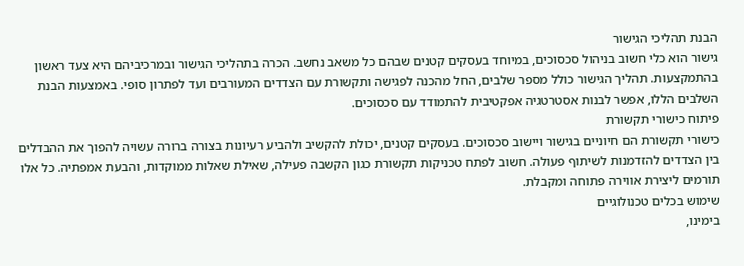הבנת תהליכי הגישור
גישור הוא כלי חשוב בניהול סכסוכים, במיוחד בעסקים קטנים שבהם כל משאב נחשב. הכרה בתהליכי הגישור ובמרכיביהם היא צעד ראשון בהתמקצעות. תהליך הגישור כולל מספר שלבים, החל מהכנה לפגישה ותקשורת עם הצדדים המעורבים ועד לפתרון סופי. באמצעות הבנת השלבים הללו, אפשר לבנות אסטרטגיה אפקטיבית להתמודד עם סכסוכים.
פיתוח כישורי תקשורת
כישורי תקשורת הם חיוניים בגישור ויישוב סכסוכים. בעסקים קטנים, יכולת להקשיב ולהביע רעיונות בצורה ברורה עשויה להפוך את ההבדלים בין הצדדים להזדמנות לשיתוף פעולה. חשוב לפתח טכניקות תקשורת כגון הקשבה פעילה, שאילת שאלות ממוקדות, והבעת אמפתיה. כל אלו תורמים ליצירת אווירה פתוחה ומקבלת.
שימוש בכלים טכנולוגיים
בימינו,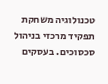טכנולוגיה משחקת תפקיד מרכזי בניהול סכסוכים. בעסקים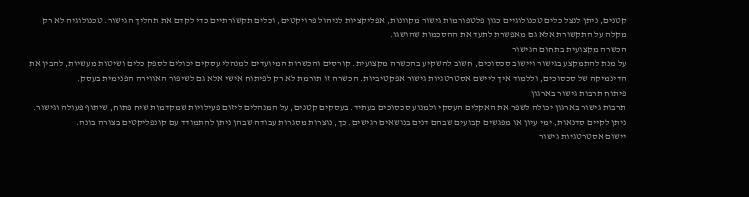קטנים, ניתן לנצל כלים טכנולוגיים כגון פלטפורמות גישור מקוונות, אפליקציות לניהול פרויקטים, וכלים תקשורתיים כדי לקדם את תהליך הגישור. טכנולוגיה לא רק מקלה על התקשורת אלא גם מאפשרת לתעד את ההסכמות שהושגו.
הכשרה מקצועית בתחום הגישור
על מנת להתמקצע בגישור ויישוב סכסוכים, חשוב להשקיע בהכשרה מקצועית. קורסים והכשרות המיועדים למנהלי עסקים יכולים לספק כלים ושיטות מעשיות, להבין את הדינמיקה של סכסוכים, וללמוד איך ליישם אסטרטגיות גישור אפקטיביות. הכשרה זו תורמת לא רק לפיתוח אישי אלא גם לשיפור האווירה הפנימית בעסק.
פיתוח תרבות גישור בארגון
תרבות גישור בארגון יכולה לשפר את האקלים העסקי ולמנוע סכסוכים בעתיד. בעסקים קטנים, על המנהלים ליזום פעילויות שמקדמות שיח פתוח, שיתוף פעולה וגישור. ניתן לקיים סדנאות, ימי עיון או מפגשים קבועים שבהם דנים בנושאים רגישים. כך, נוצרות מסגרות עבודה שבהן ניתן להתמודד עם קונפליקטים בצורה בונה.
יישום אסטרטגיות גישור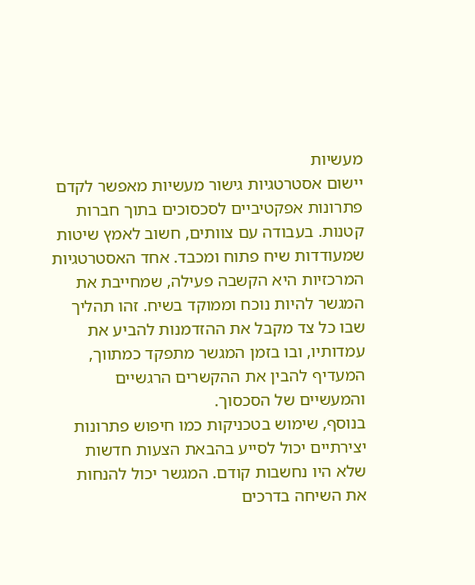מעשיות
יישום אסטרטגיות גישור מעשיות מאפשר לקדם פתרונות אפקטיביים לסכסוכים בתוך חברות קטנות. בעבודה עם צוותים, חשוב לאמץ שיטות שמעודדות שיח פתוח ומכבד. אחד האסטרטגיות המרכזיות היא הקשבה פעילה, שמחייבת את המגשר להיות נוכח וממוקד בשיח. זהו תהליך שבו כל צד מקבל את ההזדמנות להביע את עמדותיו, ובו בזמן המגשר מתפקד כמתווך, המעדיף להבין את ההקשרים הרגשיים והמעשיים של הסכסוך.
בנוסף, שימוש בטכניקות כמו חיפוש פתרונות יצירתיים יכול לסייע בהבאת הצעות חדשות שלא היו נחשבות קודם. המגשר יכול להנחות את השיחה בדרכים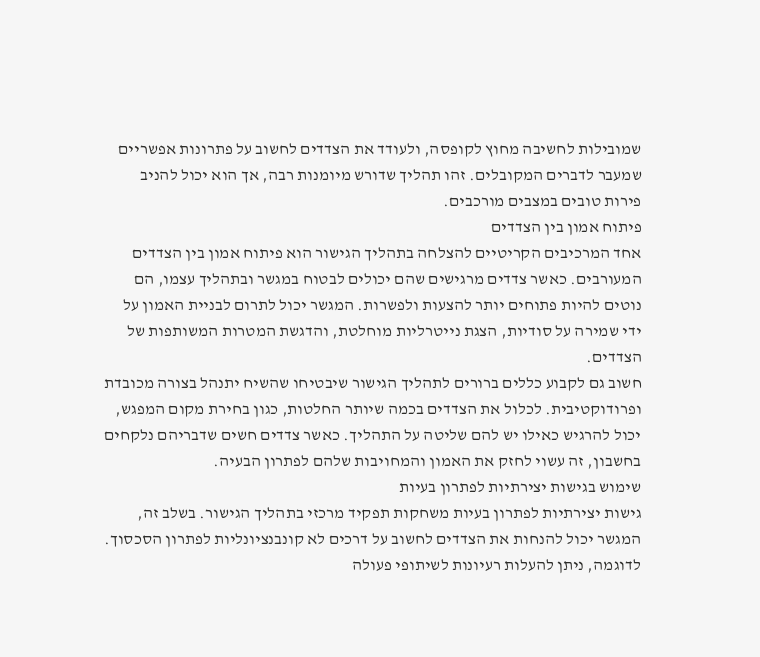שמובילות לחשיבה מחוץ לקופסה, ולעודד את הצדדים לחשוב על פתרונות אפשריים שמעבר לדברים המקובלים. זהו תהליך שדורש מיומנות רבה, אך הוא יכול להניב פירות טובים במצבים מורכבים.
פיתוח אמון בין הצדדים
אחד המרכיבים הקריטיים להצלחה בתהליך הגישור הוא פיתוח אמון בין הצדדים המעורבים. כאשר צדדים מרגישים שהם יכולים לבטוח במגשר ובתהליך עצמו, הם נוטים להיות פתוחים יותר להצעות ולפשרות. המגשר יכול לתרום לבניית האמון על ידי שמירה על סודיות, הצגת נייטרליות מוחלטת, והדגשת המטרות המשותפות של הצדדים.
חשוב גם לקבוע כללים ברורים לתהליך הגישור שיבטיחו שהשיח יתנהל בצורה מכובדת ופרודוקטיבית. לכלול את הצדדים בכמה שיותר החלטות, כגון בחירת מקום המפגש, יכול להרגיש כאילו יש להם שליטה על התהליך. כאשר צדדים חשים שדבריהם נלקחים בחשבון, זה עשוי לחזק את האמון והמחויבות שלהם לפתרון הבעיה.
שימוש בגישות יצירתיות לפתרון בעיות
גישות יצירתיות לפתרון בעיות משחקות תפקיד מרכזי בתהליך הגישור. בשלב זה, המגשר יכול להנחות את הצדדים לחשוב על דרכים לא קונבנציונליות לפתרון הסכסוך. לדוגמה, ניתן להעלות רעיונות לשיתופי פעולה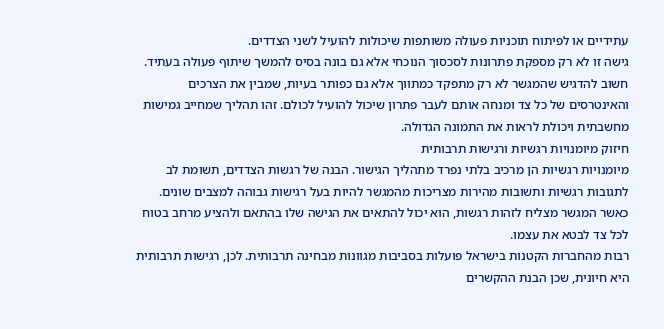עתידיים או לפיתוח תוכניות פעולה משותפות שיכולות להועיל לשני הצדדים.
גישה זו לא רק מספקת פתרונות לסכסוך הנוכחי אלא גם בונה בסיס להמשך שיתוף פעולה בעתיד. חשוב להדגיש שהמגשר לא רק מתפקד כמתווך אלא גם כפותר בעיות, שמבין את הצרכים והאינטרסים של כל צד ומנחה אותם לעבר פתרון שיכול להועיל לכולם. זהו תהליך שמחייב גמישות מחשבתית ויכולת לראות את התמונה הגדולה.
חיזוק מיומנויות רגשיות ורגישות תרבותית
מיומנויות רגשיות הן מרכיב בלתי נפרד מתהליך הגישור. הבנה של רגשות הצדדים, תשומת לב לתגובות רגשיות ותשובות מהירות מצריכות מהמגשר להיות בעל רגישות גבוהה למצבים שונים. כאשר המגשר מצליח לזהות רגשות, הוא יכול להתאים את הגישה שלו בהתאם ולהציע מרחב בטוח לכל צד לבטא את עצמו.
רבות מהחברות הקטנות בישראל פועלות בסביבות מגוונות מבחינה תרבותית. לכן, רגישות תרבותית היא חיונית, שכן הבנת ההקשרים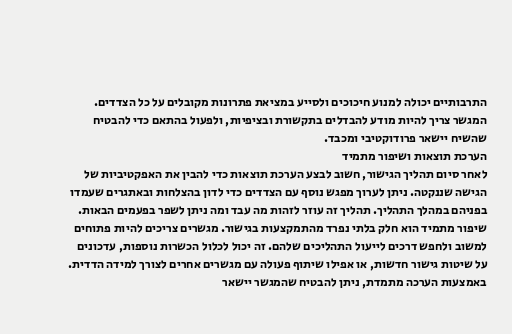התרבותיים יכולה למנוע חיכוכים ולסייע במציאת פתרונות מקובלים על כל הצדדים. המגשר צריך להיות מודע להבדלים בתקשורת ובציפיות, ולפעול בהתאם כדי להבטיח שהשיח יישאר פרודוקטיבי ומכבד.
הערכת תוצאות ושיפור מתמיד
לאחר סיום תהליך הגישור, חשוב לבצע הערכת תוצאות כדי להבין את האפקטיביות של הגישה שננקטה. ניתן לערוך מפגש נוסף עם הצדדים כדי לדון בהצלחות ובאתגרים שעמדו בפניהם במהלך התהליך. תהליך זה עוזר לזהות מה עבד ומה ניתן לשפר בפעמים הבאות.
שיפור מתמיד הוא חלק בלתי נפרד מהתמקצעות בגישור. מגשרים צריכים להיות פתוחים למשוב ולחפש דרכים לייעול התהליכים שלהם. זה יכול לכלול הכשרות נוספות, עדכונים על שיטות גישור חדשות, או אפילו שיתוף פעולה עם מגשרים אחרים לצורך למידה הדדית. באמצעות הערכה מתמדת, ניתן להבטיח שהמגשר יישאר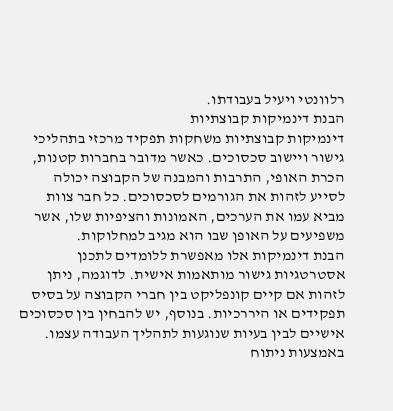רלוונטי ויעיל בעבודתו.
הבנת דינמיקות קבוצתיות
דינמיקות קבוצתיות משחקות תפקיד מרכזי בתהליכי גישור ויישוב סכסוכים. כאשר מדובר בחברות קטנות, הכרת האופי, התרבות והמבנה של הקבוצה יכולה לסייע לזהות את הגורמים לסכסוכים. כל חבר צוות מביא עמו את הערכים, האמונות והציפיות שלו, אשר משפיעים על האופן שבו הוא מגיב למחלוקות.
הבנת דינמיקות אלו מאפשרת ללומדים לתכנן אסטרטגיות גישור מותאמות אישית. לדוגמה, ניתן לזהות אם קיים קונפליקט בין חברי הקבוצה על בסיס תפקידים או היררכיות. בנוסף, יש להבחין בין סכסוכים אישיים לבין בעיות שנוגעות לתהליך העבודה עצמו. באמצעות ניתוח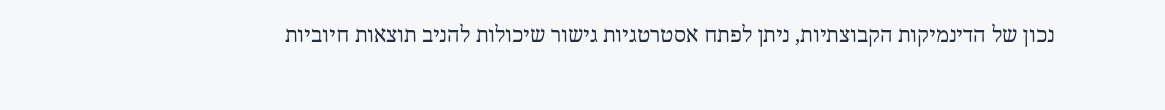נכון של הדינמיקות הקבוצתיות, ניתן לפתח אסטרטגיות גישור שיכולות להניב תוצאות חיוביות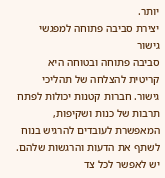יותר.
יצירת סביבה פתוחה למפגשי גישור
סביבה פתוחה ובטוחה היא קריטית להצלחה של תהליכי גישור. חברות קטנות יכולות לפתח תרבות של כנות ושקיפות, המאפשרת לעובדים להרגיש בנוח לשתף את הדעות והרגשות שלהם. יש לאפשר לכל צד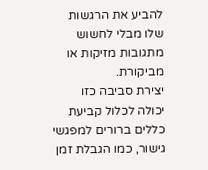להביע את הרגשות שלו מבלי לחשוש מתגובות מזיקות או מביקורת.
יצירת סביבה כזו יכולה לכלול קביעת כללים ברורים למפגשי גישור, כמו הגבלת זמן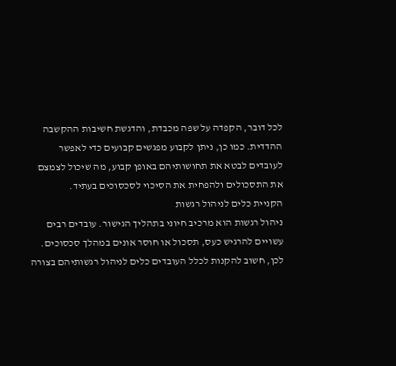לכל דובר, הקפדה על שפה מכבדת, והדגשת חשיבות ההקשבה ההדדית. כמו כן, ניתן לקבוע מפגשים קבועים כדי לאפשר לעובדים לבטא את תחושותיהם באופן קבוע, מה שיכול לצמצם את התסכולים ולהפחית את הסיכוי לסכסוכים בעתיד.
הקניית כלים לניהול רגשות
ניהול רגשות הוא מרכיב חיוני בתהליך הגישור. עובדים רבים עשויים להרגיש כעס, תסכול או חוסר אונים במהלך סכסוכים. לכן, חשוב להקנות לכלל העובדים כלים לניהול רגשותיהם בצורה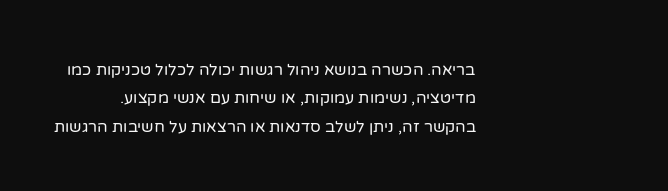בריאה. הכשרה בנושא ניהול רגשות יכולה לכלול טכניקות כמו מדיטציה, נשימות עמוקות, או שיחות עם אנשי מקצוע.
בהקשר זה, ניתן לשלב סדנאות או הרצאות על חשיבות הרגשות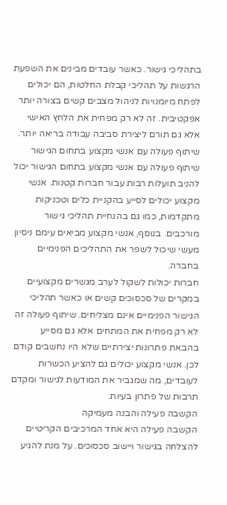בתהליכי גישור. כאשר עובדים מבינים את השפעת הרגשות על תהליכי קבלת החלטות, הם יכולים לפתח מיומנויות לניהול מצבים קשים בצורה יותר אפקטיבית. זה לא רק מפחית את הלחץ האישי אלא גם תורם ליצירת סביבה עבודה בריאה יותר.
שיתוף פעולה עם אנשי מקצוע בתחום הגישור
שיתוף פעולה עם אנשי מקצוע בתחום הגישור יכול להניב תועלות רבות עבור חברות קטנות. אנשי מקצוע יכולים לסייע בהקניית כלים וטכניקות מתקדמות, כמו גם בהנחיית תהליכי גישור מורכבים. בנוסף, אנשי מקצוע מביאים עימם ניסיון מעשי שיכול לשפר את התהליכים הפנימיים בחברה.
חברות יכולות לשקול לערב מגשרים מקצועיים במקרים של סכסוכים קשים או כאשר תהליכי הגישור הפנימיים אינם מצליחים. שיתוף פעולה זה לא רק מפחית את המתחים אלא גם מסייע בהבאת פתרונות יצירתיים שלא היו נחשבים קודם לכן. אנשי מקצוע יכולים גם להציע הכשרות לעובדים, מה שמגביר את המודעות לגישור ומקדם תרבות של פתרון בעיות.
הקשבה פעילה והבנה מעמיקה
הקשבה פעילה היא אחד המרכיבים הקריטיים להצלחה בגישור ויישוב סכסוכים. על מנת להגיע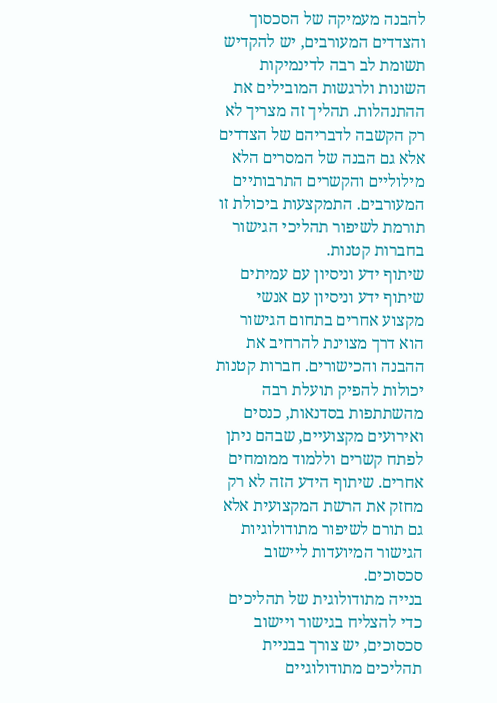להבנה מעמיקה של הסכסוך והצדדים המעורבים, יש להקדיש תשומת לב רבה לדינמיקות השונות ולרגשות המובילים את ההתנהלות. תהליך זה מצריך לא רק הקשבה לדבריהם של הצדדים אלא גם הבנה של המסרים הלא מילוליים והקשרים התרבותיים המעורבים. התמקצעות ביכולת זו תורמת לשיפור תהליכי הגישור בחברות קטנות.
שיתוף ידע וניסיון עם עמיתים
שיתוף ידע וניסיון עם אנשי מקצוע אחרים בתחום הגישור הוא דרך מצוינת להרחיב את ההבנה והכישורים. חברות קטנות יכולות להפיק תועלת רבה מהשתתפות בסדנאות, כנסים ואירועים מקצועיים, שבהם ניתן לפתח קשרים וללמוד ממומחים אחרים. שיתוף הידע הזה לא רק מחזק את הרשת המקצועית אלא גם תורם לשיפור מתודולוגיות הגישור המיועדות ליישוב סכסוכים.
בנייה מתודולוגית של תהליכים
כדי להצליח בגישור ויישוב סכסוכים, יש צורך בבניית תהליכים מתודולוגיים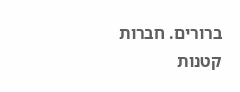ברורים. חברות קטנות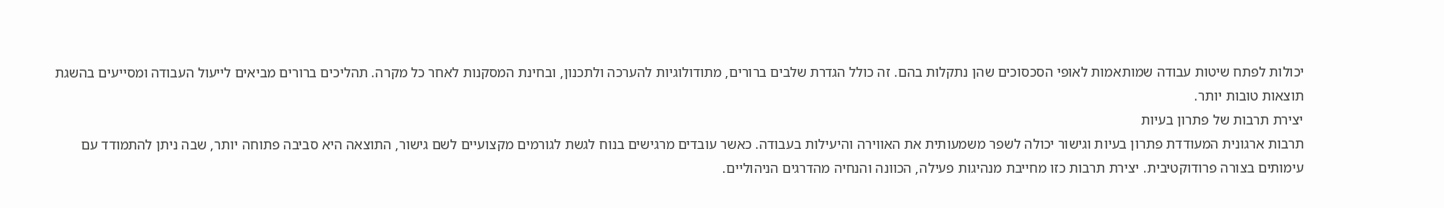יכולות לפתח שיטות עבודה שמותאמות לאופי הסכסוכים שהן נתקלות בהם. זה כולל הגדרת שלבים ברורים, מתודולוגיות להערכה ולתכנון, ובחינת המסקנות לאחר כל מקרה. תהליכים ברורים מביאים לייעול העבודה ומסייעים בהשגת תוצאות טובות יותר.
יצירת תרבות של פתרון בעיות
תרבות ארגונית המעודדת פתרון בעיות וגישור יכולה לשפר משמעותית את האווירה והיעילות בעבודה. כאשר עובדים מרגישים בנוח לגשת לגורמים מקצועיים לשם גישור, התוצאה היא סביבה פתוחה יותר, שבה ניתן להתמודד עם עימותים בצורה פרודוקטיבית. יצירת תרבות כזו מחייבת מנהיגות פעילה, הכוונה והנחיה מהדרגים הניהוליים.